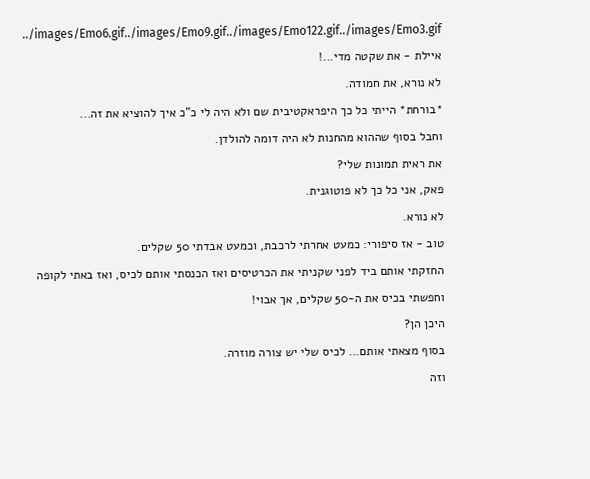../images/Emo6.gif../images/Emo9.gif../images/Emo122.gif../images/Emo3.gif
איילת - את שקטה מדי...!
לא נורא, את חמודה.
*בורחת* הייתי כל כך היפראקטיבית שם ולא היה לי כ"כ איך להוציא את זה...
וחבל בסוף שההוא מהחנות לא היה דומה להולדן.
את ראית תמונות שלי?
פאק, אני כל כך לא פוטוגנית.
לא נורא.
טוב - אז סיפורי: כמעט אחרתי לרכבת, וכמעט אבדתי 50 שקלים.
החזקתי אותם ביד לפני שקניתי את הכרטיסים ואז הכנסתי אותם לכיס, ואז באתי לקופה וחפשתי בכיס את ה-50 שקלים, אך אבוי!
היכן הן?
בסוף מצאתי אותם... לכיס שלי יש צורה מוזרה.
וזה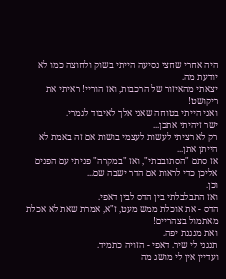היה אחרי שחצי נסיעה הייתי בשוק ולחוצה כמו לא יודעת מה.
יצאתי מהאיזור של הרכבות, ואז הוריי! ראיתי את ריקושט!
ואני הייתי בטוחה שאני אלך לאיבוד לגמרי.
ישר זיהיתי אתכן...
רק לא רציתי לעשות לעצמי בושות אם זה באמת לא הייתן אתן...
אז סתם "הסתובבתי", ואז "במקרה" פניתי עם הפנים אליכן כדי לראות אם הדר ישבה שם...
וכן.
ואז התבלבלתי בין הדס לבין דאפי.
הדס - את אוכלת ממש מעט, ז"א, אמרת שאת לא אכלת מאתמול בצהריים!
ואת מנגנת יפה.
תנגני לי שיר. דאפי - הזויה כתמיד.
ועדיין אין לי מושג מה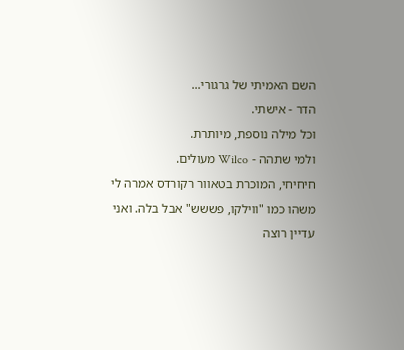השם האמיתי של גרגורי...
הדר - אישתי.
וכל מילה נוספת, מיותרת.
ולמי שתהה - Wilco מעולים.
חיחיחי, המוכרת בטאוור רקורדס אמרה לי משהו כמו "ווילקו, פששש" אבל בלה. ואני עדיין רוצה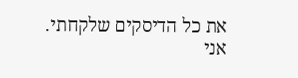את כל הדיסקים שלקחתי.
אני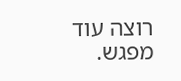רוצה עוד מפגש.